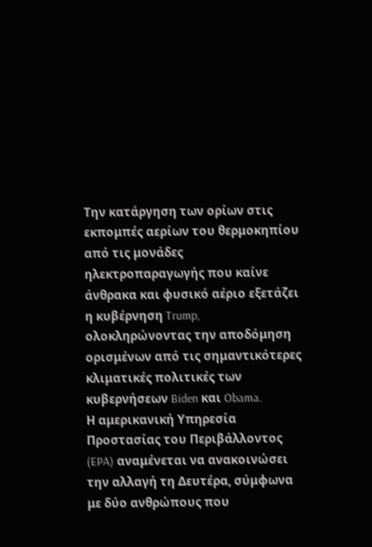Την κατάργηση των ορίων στις εκπομπές αερίων του θερμοκηπίου από τις μονάδες ηλεκτροπαραγωγής που καίνε άνθρακα και φυσικό αέριο εξετάζει η κυβέρνηση Trump, ολοκληρώνοντας την αποδόμηση ορισμένων από τις σημαντικότερες κλιματικές πολιτικές των κυβερνήσεων Biden και Obama.
Η αμερικανική Υπηρεσία Προστασίας του Περιβάλλοντος (EPA) αναμένεται να ανακοινώσει την αλλαγή τη Δευτέρα, σύμφωνα με δύο ανθρώπους που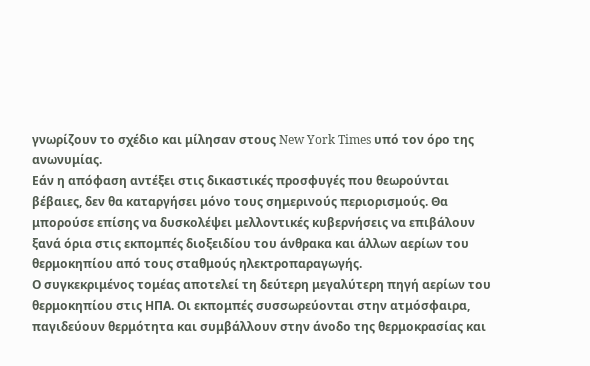γνωρίζουν το σχέδιο και μίλησαν στους New York Times υπό τον όρο της ανωνυμίας.
Εάν η απόφαση αντέξει στις δικαστικές προσφυγές που θεωρούνται βέβαιες, δεν θα καταργήσει μόνο τους σημερινούς περιορισμούς. Θα μπορούσε επίσης να δυσκολέψει μελλοντικές κυβερνήσεις να επιβάλουν ξανά όρια στις εκπομπές διοξειδίου του άνθρακα και άλλων αερίων του θερμοκηπίου από τους σταθμούς ηλεκτροπαραγωγής.
Ο συγκεκριμένος τομέας αποτελεί τη δεύτερη μεγαλύτερη πηγή αερίων του θερμοκηπίου στις ΗΠΑ. Οι εκπομπές συσσωρεύονται στην ατμόσφαιρα, παγιδεύουν θερμότητα και συμβάλλουν στην άνοδο της θερμοκρασίας και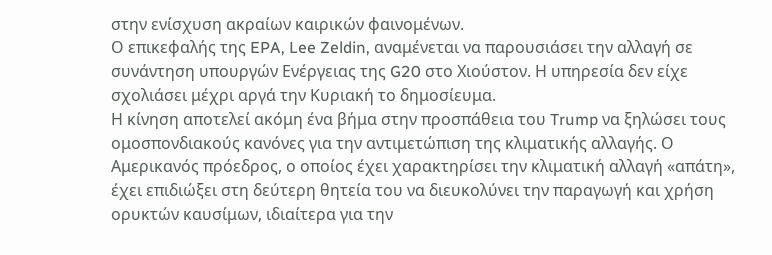στην ενίσχυση ακραίων καιρικών φαινομένων.
Ο επικεφαλής της EPA, Lee Zeldin, αναμένεται να παρουσιάσει την αλλαγή σε συνάντηση υπουργών Ενέργειας της G20 στο Χιούστον. Η υπηρεσία δεν είχε σχολιάσει μέχρι αργά την Κυριακή το δημοσίευμα.
Η κίνηση αποτελεί ακόμη ένα βήμα στην προσπάθεια του Trump να ξηλώσει τους ομοσπονδιακούς κανόνες για την αντιμετώπιση της κλιματικής αλλαγής. Ο Αμερικανός πρόεδρος, ο οποίος έχει χαρακτηρίσει την κλιματική αλλαγή «απάτη», έχει επιδιώξει στη δεύτερη θητεία του να διευκολύνει την παραγωγή και χρήση ορυκτών καυσίμων, ιδιαίτερα για την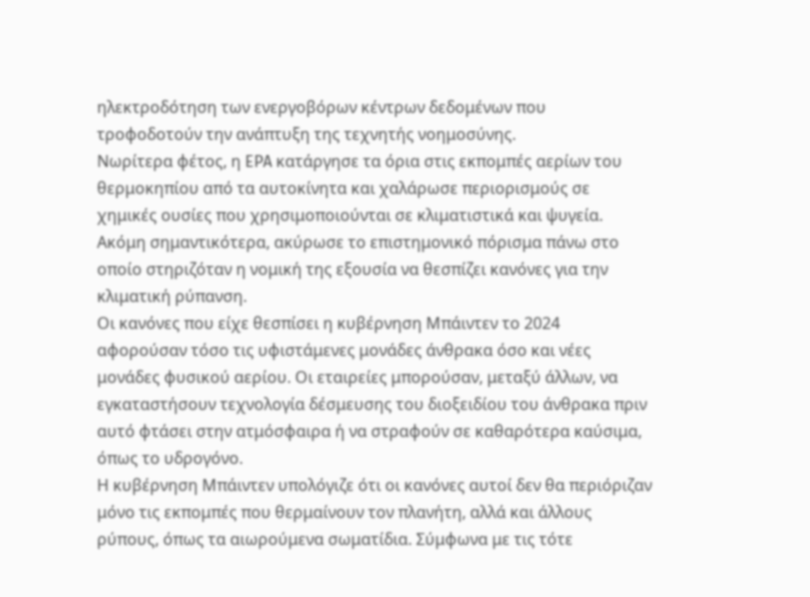ηλεκτροδότηση των ενεργοβόρων κέντρων δεδομένων που τροφοδοτούν την ανάπτυξη της τεχνητής νοημοσύνης.
Νωρίτερα φέτος, η EPA κατάργησε τα όρια στις εκπομπές αερίων του θερμοκηπίου από τα αυτοκίνητα και χαλάρωσε περιορισμούς σε χημικές ουσίες που χρησιμοποιούνται σε κλιματιστικά και ψυγεία. Ακόμη σημαντικότερα, ακύρωσε το επιστημονικό πόρισμα πάνω στο οποίο στηριζόταν η νομική της εξουσία να θεσπίζει κανόνες για την κλιματική ρύπανση.
Οι κανόνες που είχε θεσπίσει η κυβέρνηση Μπάιντεν το 2024 αφορούσαν τόσο τις υφιστάμενες μονάδες άνθρακα όσο και νέες μονάδες φυσικού αερίου. Οι εταιρείες μπορούσαν, μεταξύ άλλων, να εγκαταστήσουν τεχνολογία δέσμευσης του διοξειδίου του άνθρακα πριν αυτό φτάσει στην ατμόσφαιρα ή να στραφούν σε καθαρότερα καύσιμα, όπως το υδρογόνο.
Η κυβέρνηση Μπάιντεν υπολόγιζε ότι οι κανόνες αυτοί δεν θα περιόριζαν μόνο τις εκπομπές που θερμαίνουν τον πλανήτη, αλλά και άλλους ρύπους, όπως τα αιωρούμενα σωματίδια. Σύμφωνα με τις τότε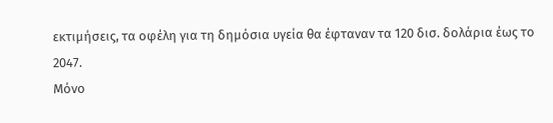εκτιμήσεις, τα οφέλη για τη δημόσια υγεία θα έφταναν τα 120 δισ. δολάρια έως το 2047.
Μόνο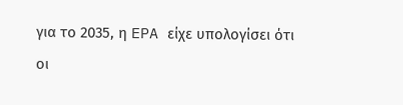για το 2035, η EPA είχε υπολογίσει ότι οι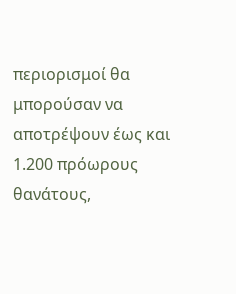περιορισμοί θα μπορούσαν να αποτρέψουν έως και 1.200 πρόωρους θανάτους,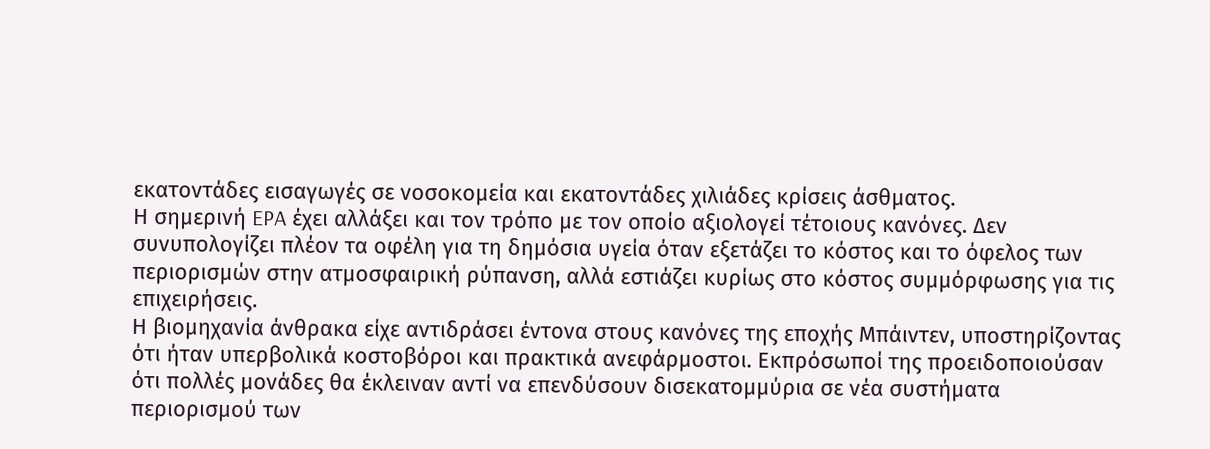εκατοντάδες εισαγωγές σε νοσοκομεία και εκατοντάδες χιλιάδες κρίσεις άσθματος.
Η σημερινή EPA έχει αλλάξει και τον τρόπο με τον οποίο αξιολογεί τέτοιους κανόνες. Δεν συνυπολογίζει πλέον τα οφέλη για τη δημόσια υγεία όταν εξετάζει το κόστος και το όφελος των περιορισμών στην ατμοσφαιρική ρύπανση, αλλά εστιάζει κυρίως στο κόστος συμμόρφωσης για τις επιχειρήσεις.
Η βιομηχανία άνθρακα είχε αντιδράσει έντονα στους κανόνες της εποχής Μπάιντεν, υποστηρίζοντας ότι ήταν υπερβολικά κοστοβόροι και πρακτικά ανεφάρμοστοι. Εκπρόσωποί της προειδοποιούσαν ότι πολλές μονάδες θα έκλειναν αντί να επενδύσουν δισεκατομμύρια σε νέα συστήματα περιορισμού των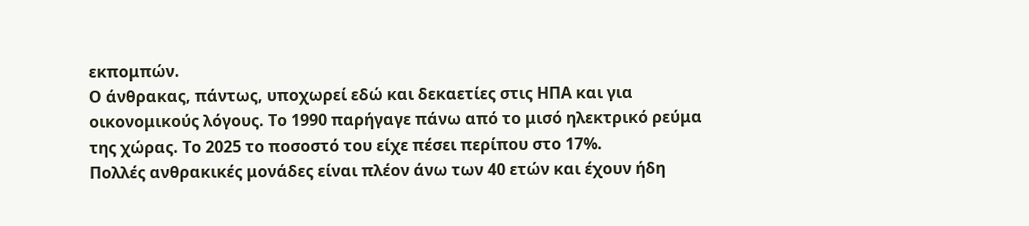εκπομπών.
Ο άνθρακας, πάντως, υποχωρεί εδώ και δεκαετίες στις ΗΠΑ και για οικονομικούς λόγους. Το 1990 παρήγαγε πάνω από το μισό ηλεκτρικό ρεύμα της χώρας. Το 2025 το ποσοστό του είχε πέσει περίπου στο 17%.
Πολλές ανθρακικές μονάδες είναι πλέον άνω των 40 ετών και έχουν ήδη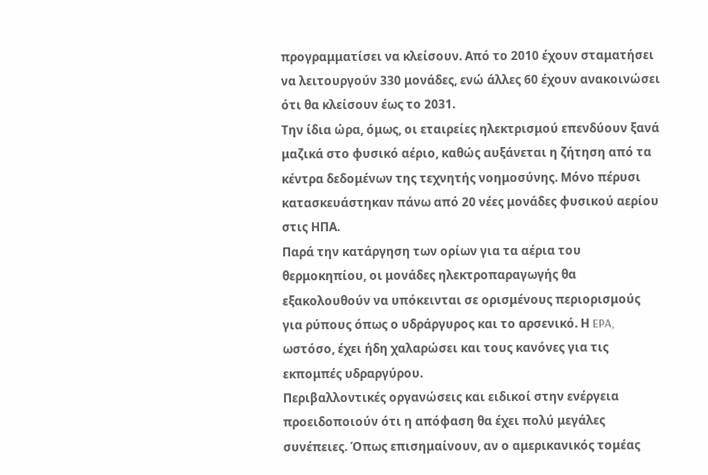προγραμματίσει να κλείσουν. Από το 2010 έχουν σταματήσει να λειτουργούν 330 μονάδες, ενώ άλλες 60 έχουν ανακοινώσει ότι θα κλείσουν έως το 2031.
Την ίδια ώρα, όμως, οι εταιρείες ηλεκτρισμού επενδύουν ξανά μαζικά στο φυσικό αέριο, καθώς αυξάνεται η ζήτηση από τα κέντρα δεδομένων της τεχνητής νοημοσύνης. Μόνο πέρυσι κατασκευάστηκαν πάνω από 20 νέες μονάδες φυσικού αερίου στις ΗΠΑ.
Παρά την κατάργηση των ορίων για τα αέρια του θερμοκηπίου, οι μονάδες ηλεκτροπαραγωγής θα εξακολουθούν να υπόκεινται σε ορισμένους περιορισμούς για ρύπους όπως ο υδράργυρος και το αρσενικό. Η EPA, ωστόσο, έχει ήδη χαλαρώσει και τους κανόνες για τις εκπομπές υδραργύρου.
Περιβαλλοντικές οργανώσεις και ειδικοί στην ενέργεια προειδοποιούν ότι η απόφαση θα έχει πολύ μεγάλες συνέπειες. Όπως επισημαίνουν, αν ο αμερικανικός τομέας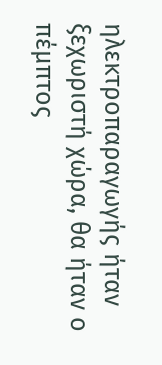ηλεκτροπαραγωγής ήταν ξεχωριστή χώρα, θα ήταν ο πέμπτος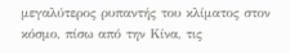μεγαλύτερος ρυπαντής του κλίματος στον κόσμο, πίσω από την Κίνα, τις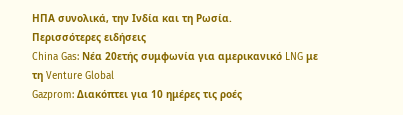ΗΠΑ συνολικά, την Ινδία και τη Ρωσία.
Περισσότερες ειδήσεις
China Gas: Νέα 20ετής συμφωνία για αμερικανικό LNG με τη Venture Global
Gazprom: Διακόπτει για 10 ημέρες τις ροές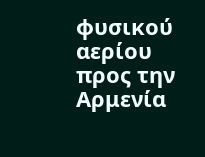φυσικού αερίου προς την Αρμενία